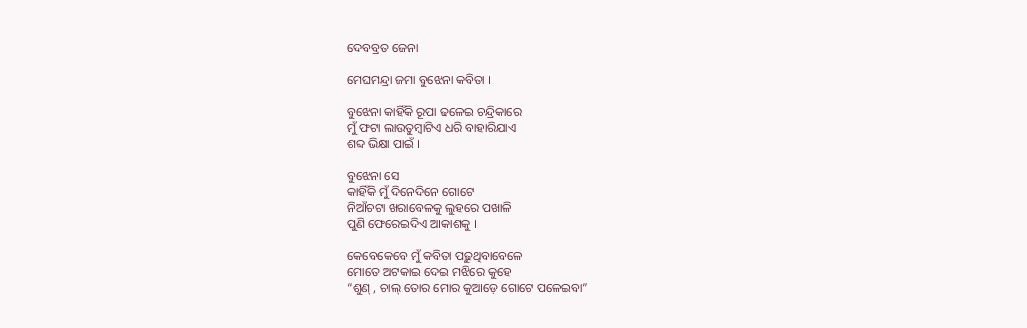ଦେବବ୍ରତ ଜେନା

ମେଘମନ୍ଦ୍ରା ଜମା ବୁଝେନା କବିତା ।

ବୁଝେନା କାହିଁକି ରୂପା ଢଳେଇ ଚନ୍ଦ୍ରିକାରେ
ମୁଁ ଫଟା ଲାଉତୁମ୍ବାଟିଏ ଧରି ବାହାରିଯାଏ
ଶବ୍ଦ ଭିକ୍ଷା ପାଇଁ ।

ବୁଝେନା ସେ
କାହିଁକି ମୁଁ ଦିନେଦିନେ ଗୋଟେ
ନିଆଁଚଟା ଖରାବେଳକୁ ଲୁହରେ ପଖାଳି
ପୁଣି ଫେରେଇଦିଏ ଆକାଶକୁ ।

କେବେକେବେ ମୁଁ କବିତା ପଢ଼ୁଥିବାବେଳେ
ମୋତେ ଅଟକାଇ ଦେଇ ମଝିରେ କୁହେ
“ଶୁଣ୍ , ଚାଲ୍ ତୋର ମୋର କୁଆଡ଼େ ଗୋଟେ ପଳେଇବା”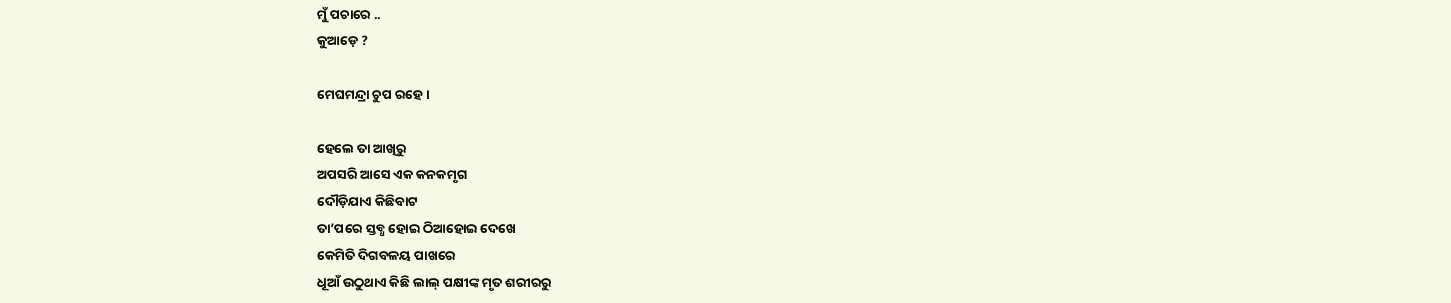ମୁଁ ପଚାରେ ..
କୁଆଡ଼େ ?

ମେଘମନ୍ଦ୍ରା ଚୁପ ରହେ ।

ହେଲେ ତା ଆଖିରୁ
ଅପସରି ଆସେ ଏକ କନକମୃଗ
ଦୌଡ଼ିଯାଏ କିଛିବାଟ
ତା’ପରେ ସ୍ତବ୍ଧ ହୋଇ ଠିଆହୋଇ ଦେଖେ
କେମିତି ଦିଗବଳୟ ପାଖରେ
ଧୂଆଁ ଉଠୁଥାଏ କିଛି ଲାଲ୍ ପକ୍ଷୀଙ୍କ ମୃତ ଶରୀରରୁ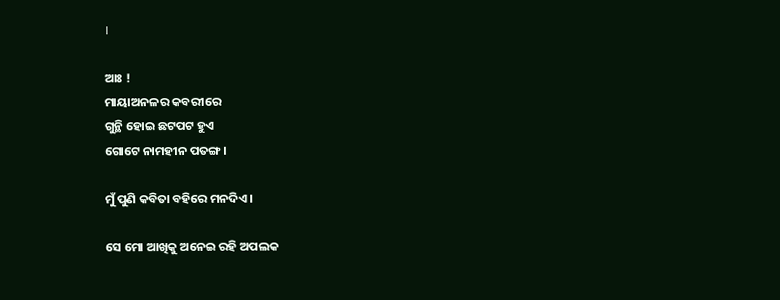।

ଆଃ !
ମାୟାଅନଳର କବରୀରେ
ଗୁନ୍ଥି ହୋଇ ଛଟପଟ ହୁଏ
ଗୋଟେ ନାମହୀନ ପତଙ୍ଗ ।

ମୁଁ ପୁଣି କବିତା ବହିରେ ମନଦିଏ ।

ସେ ମୋ ଆଖିକୁ ଅନେଇ ରହି ଅପଲକ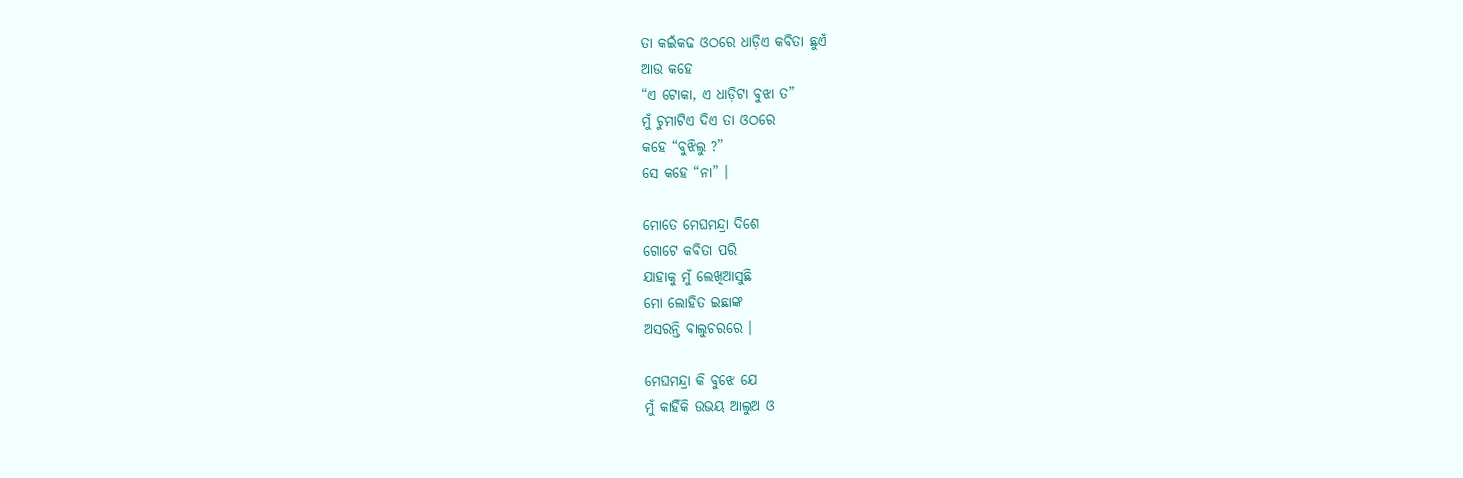ତା କଇଁକଢ ଓଠରେ ଧାଡ଼ିଏ କବିତା ଛୁଏଁ
ଆଉ କହେ
“ଏ ଟୋକା, ଏ ଧାଡ଼ିଟା ବୁଝା ତ”
ମୁଁ ଚୁମାଟିଏ ଦିଏ ତା ଓଠରେ
କହେ “ବୁଝିଲୁ ?”
ସେ କହେ “ନା” ।

ମୋତେ ମେଘମନ୍ଦ୍ରା ଦିଶେ
ଗୋଟେ କବିତା ପରି
ଯାହାକୁ ମୁଁ ଲେଖିଆସୁଛି
ମୋ ଲୋହିତ ଇଛାଙ୍କ
ଅସରନ୍ତି ବାଲୁଚରରେ ।

ମେଘମନ୍ଦ୍ରା କି ବୁଝେ ଯେ
ମୁଁ କାହିଁକି ଉଭୟ ଆଲୁଅ ଓ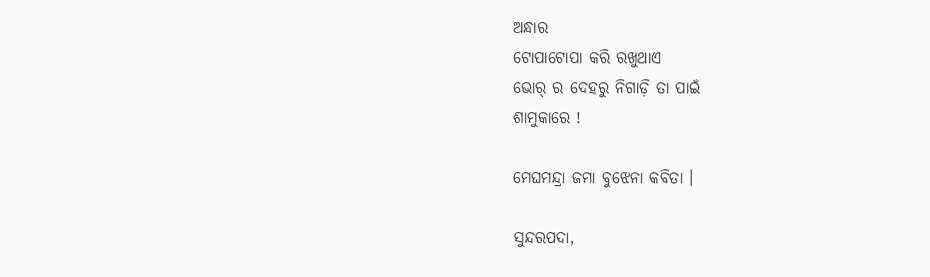ଅନ୍ଧାର
ଟୋପାଟୋପା କରି ରଖୁଥାଏ
ଭୋର୍ ର ଦେହରୁ ନିଗାଡ଼ି ତା ପାଇଁ
ଶାମୁକାରେ !

ମେଘମନ୍ଦ୍ରା ଜମା ବୁଝେନା କବିତା ।

ସୁନ୍ଦରପଦା,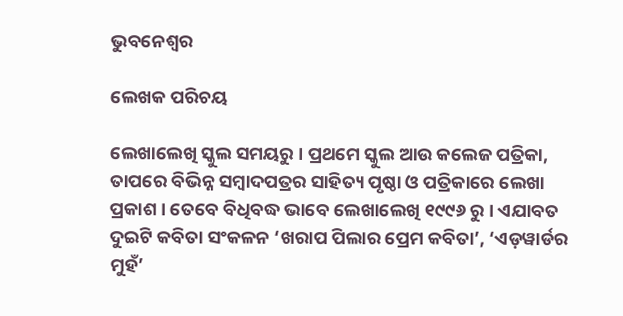ଭୁବନେଶ୍ୱର

ଲେଖକ ପରିଚୟ

ଲେଖାଲେଖି ସ୍କୁଲ ସମୟରୁ । ପ୍ରଥମେ ସ୍କୁଲ ଆଉ କଲେଜ ପତ୍ରିକା, ତାପରେ ବିଭିନ୍ନ ସମ୍ବାଦପତ୍ରର ସାହିତ୍ୟ ପୃଷ୍ଠା ଓ ପତ୍ରିକାରେ ଲେଖା ପ୍ରକାଶ । ତେବେ ବିଧିବଦ୍ଧ ଭାବେ ଲେଖାଲେଖି ୧୯୯୬ ରୁ । ଏଯାବତ ଦୁଇଟି କବିତା ସଂକଳନ ‘ଖରାପ ପିଲାର ପ୍ରେମ କବିତା’, ‘ଏଡ଼ୱାର୍ଡର ମୁହଁ’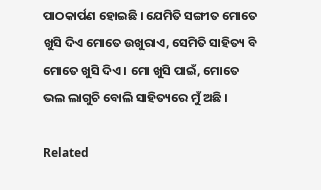ପାଠକାର୍ପଣ ହୋଇଛି । ଯେମିତି ସଙ୍ଗୀତ ମୋତେ ଖୁସି ଦିଏ ମୋତେ ଉଖୁରାଏ, ସେମିତି ସାହିତ୍ୟ ବି ମୋତେ ଖୁସି ଦିଏ । ମୋ ଖୁସି ପାଇଁ, ମୋତେ ଭଲ ଲାଗୁଚି ବୋଲି ସାହିତ୍ୟରେ ମୁଁ ଅଛି ।

Related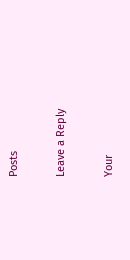Posts

Leave a Reply

Your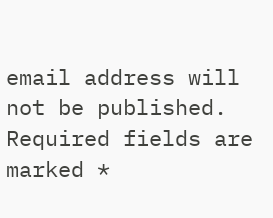email address will not be published. Required fields are marked *